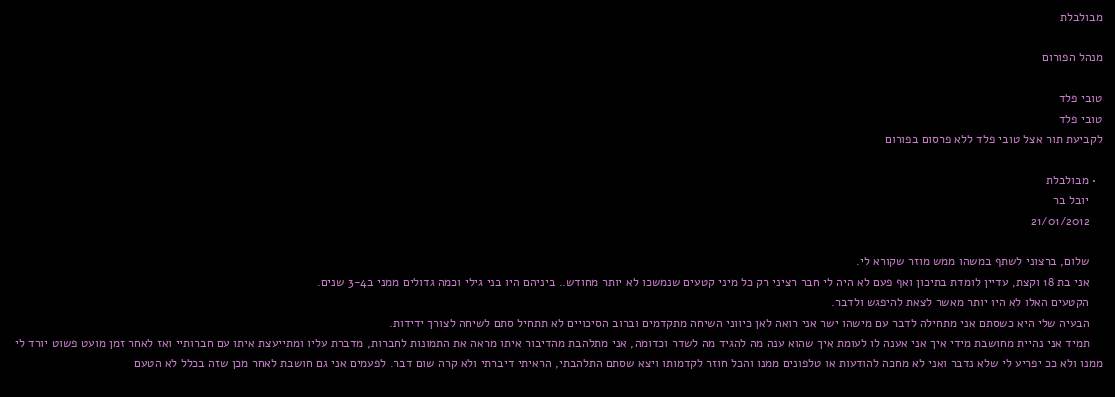מבולבלת

מנהל הפורום

טובי פלד
טובי פלד
לקביעת תור אצל טובי פלד ללא פרסום בפורום

  • מבולבלת
    יובל בר
    21/01/2012

    שלום, ברצוני לשתף במשהו ממש מוזר שקורא לי.
    אני בת 18 וקצת, עדיין לומדת בתיכון ואף פעם לא היה לי חבר רציני רק כל מיני קטעים שנמשכו לא יותר מחודש.. ביניהם היו בני גילי וכמה גדולים ממני ב3-4 שנים.
    הקטעים האלו לא היו יותר מאשר לצאת להיפגש ולדבר.
    הבעיה שלי היא כשסתם אני מתחילה לדבר עם מישהו ישר אני רואה לאן כיווני השיחה מתקדמים וברוב הסיכויים לא תתחיל סתם לשיחה לצורך ידידות.
    תמיד אני נהיית מחושבת מידי איך אני אענה לו לעומת איך שהוא ענה מה להגיד מה לשדר וכדומה, אני מתלהבת מהדיבור איתו מראה את התמונות לחברות, מדברת עליו ומתייעצת איתו עם חברותיי ואז לאחר זמן מועט פשוט יורד לי ממנו ולא ככ יפריע לי שלא נדבר ואני לא מחכה להודעות או טלפונים ממנו והכל חוזר לקדמותו ויצא שסתם התלהבתי, הראיתי דיברתי ולא קרה שום דבר. לפעמים אני גם חושבת לאחר מכן שזה בכלל לא הטעם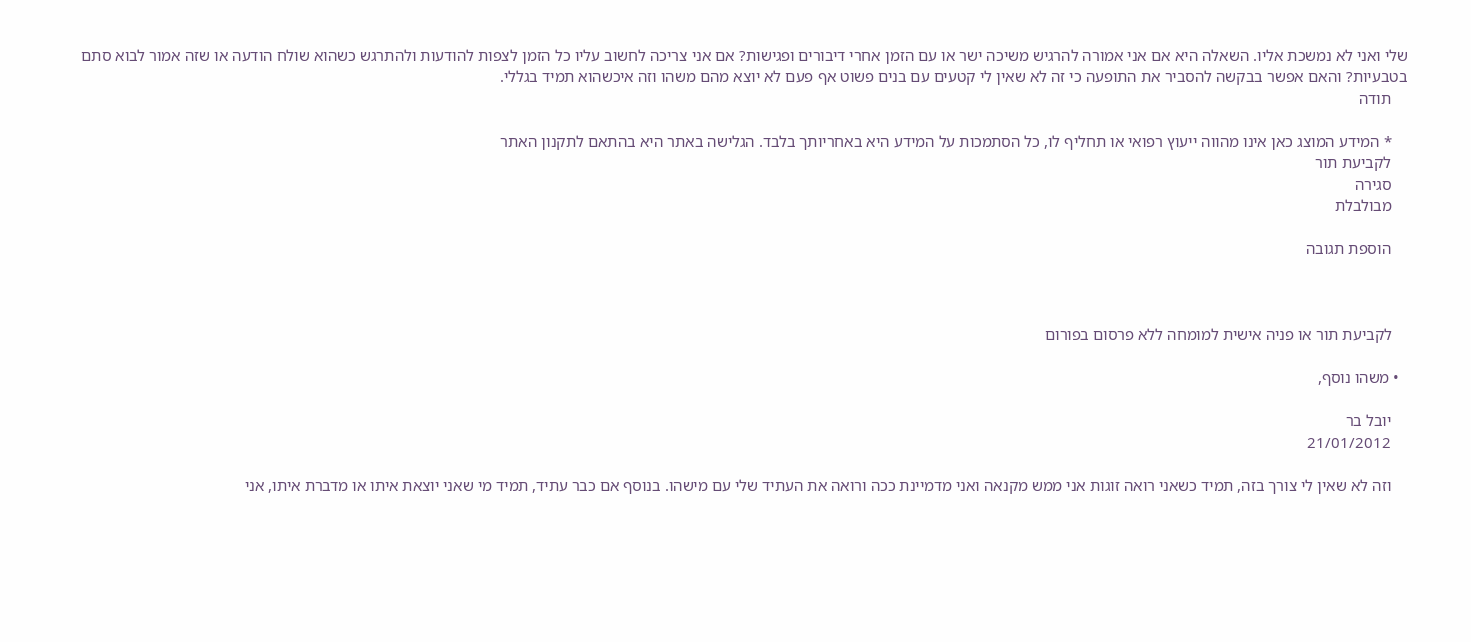שלי ואני לא נמשכת אליו. השאלה היא אם אני אמורה להרגיש משיכה ישר או עם הזמן אחרי דיבורים ופגישות? אם אני צריכה לחשוב עליו כל הזמן לצפות להודעות ולהתרגש כשהוא שולח הודעה או שזה אמור לבוא סתם בטבעיות? והאם אפשר בבקשה להסביר את התופעה כי זה לא שאין לי קטעים עם בנים פשוט אף פעם לא יוצא מהם משהו וזה איכשהוא תמיד בגללי.
    תודה

    * המידע המוצג כאן אינו מהווה ייעוץ רפואי או תחליף לו, כל הסתמכות על המידע היא באחריותך בלבד. הגלישה באתר היא בהתאם לתקנון האתר
    לקביעת תור
    סגירה
    מבולבלת

    הוספת תגובה



    לקביעת תור או פניה אישית למומחה ללא פרסום בפורום

  • משהו נוסף,

    יובל בר
    21/01/2012

    וזה לא שאין לי צורך בזה, תמיד כשאני רואה זוגות אני ממש מקנאה ואני מדמיינת ככה ורואה את העתיד שלי עם מישהו. בנוסף אם כבר עתיד, תמיד מי שאני יוצאת איתו או מדברת איתו, אני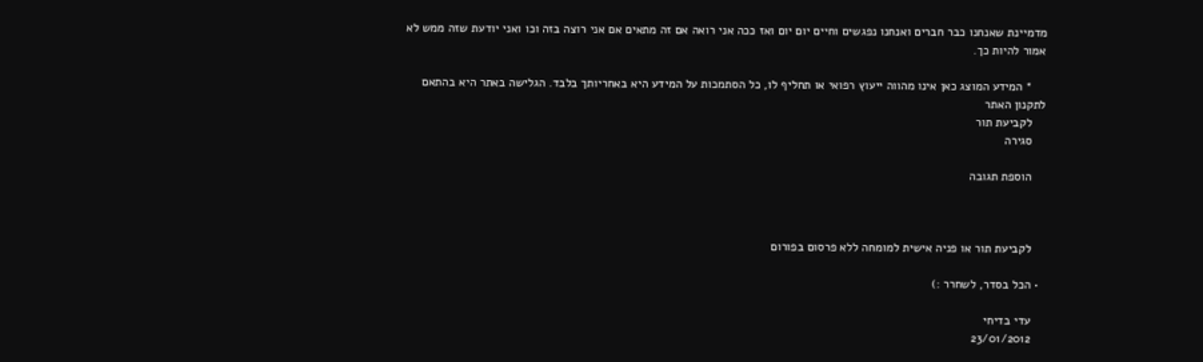מדמיינת שאנחנו כבר חברים ואנחנו נפגשים וחיים יום יום ואז ככה אני רואה אם זה מתאים אם אני רוצה בזה וכו ואני יודעת שזה ממש לא אמור להיות כך.

    * המידע המוצג כאן אינו מהווה ייעוץ רפואי או תחליף לו, כל הסתמכות על המידע היא באחריותך בלבד. הגלישה באתר היא בהתאם לתקנון האתר
    לקביעת תור
    סגירה

    הוספת תגובה



    לקביעת תור או פניה אישית למומחה ללא פרסום בפורום

  • הכל בסדר, לשחרר :)

    עדי בדיחי
    23/01/2012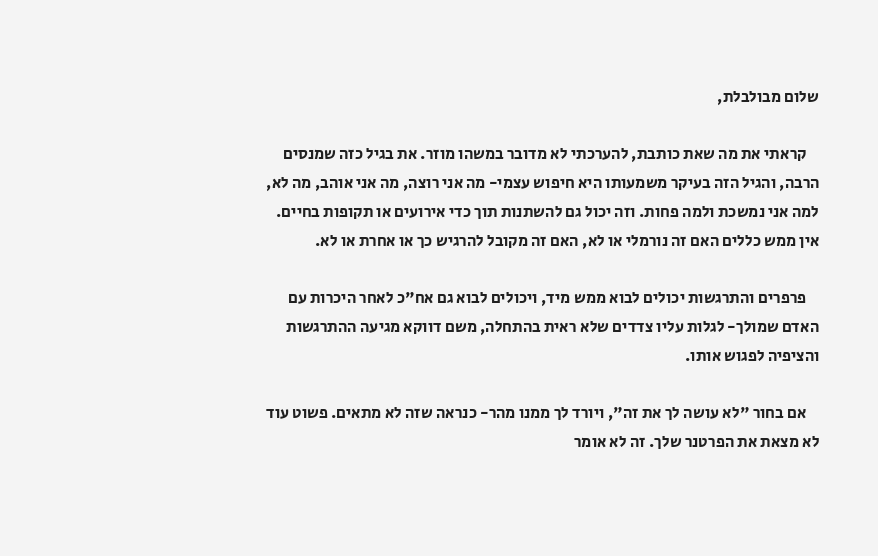שלום מבולבלת,

    קראתי את מה שאת כותבת, להערכתי לא מדובר במשהו מוזר. את בגיל כזה שמנסים הרבה, והגיל הזה בעיקר משמעותו היא חיפוש עצמי- מה אני רוצה, מה אני אוהב, מה לא, למה אני נמשכת ולמה פחות. וזה יכול גם להשתנות תוך כדי אירועים או תקופות בחיים. אין ממש כללים האם זה נורמלי או לא, האם זה מקובל להרגיש כך או אחרת או לא.

    פרפרים והתרגשות יכולים לבוא ממש מיד, ויכולים לבוא גם אח"כ לאחר היכרות עם האדם שמולך- לגלות עליו צדדים שלא ראית בהתחלה, משם דווקא מגיעה ההתרגשות והציפיה לפגוש אותו.

    אם בחור "לא עושה לך את זה", ויורד לך ממנו מהר- כנראה שזה לא מתאים. פשוט עוד לא מצאת את הפרטנר שלך. זה לא אומר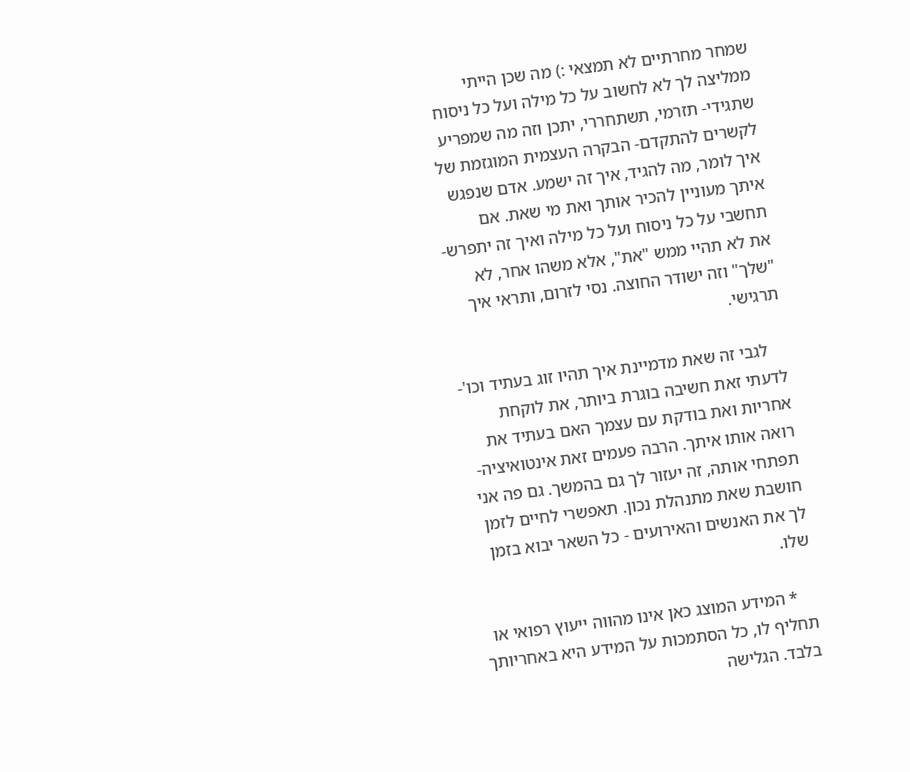שמחר מחרתיים לא תמצאי :) מה שכן הייתי ממליצה לך לא לחשוב על כל מילה ועל כל ניסוח שתגידי- תזרמי, תשתחררי, יתכן וזה מה שמפריע לקשרים להתקדם- הבקרה העצמית המוגזמת של איך לומר, מה להגיד, איך זה ישמע. אדם שנפגש איתך מעוניין להכיר אותך ואת מי שאת. אם תחשבי על כל ניסוח ועל כל מילה ואיך זה יתפרש- את לא תהיי ממש "את", אלא משהו אחר, לא "שלך" וזה ישודר החוצה. נסי לזרום, ותראי איך תרגישי.

    לגבי זה שאת מדמיינת איך תהיו זוג בעתיד וכו'- לדעתי זאת חשיבה בוגרת ביותר, את לוקחת אחריות ואת בודקת עם עצמך האם בעתיד את רואה אותו איתך. הרבה פעמים זאת אינטואיציה- תפתחי אותה, זה יעזור לך גם בהמשך. גם פה אני חושבת שאת מתנהלת נכון. תאפשרי לחיים לזמן לך את האנשים והאירועים - כל השאר יבוא בזמן שלו.

    * המידע המוצג כאן אינו מהווה ייעוץ רפואי או תחליף לו, כל הסתמכות על המידע היא באחריותך בלבד. הגלישה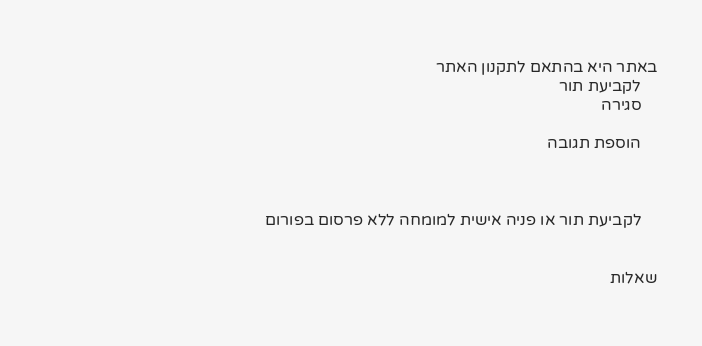באתר היא בהתאם לתקנון האתר
    לקביעת תור
    סגירה

    הוספת תגובה



    לקביעת תור או פניה אישית למומחה ללא פרסום בפורום


שאלות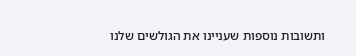ותשובות נוספות שעניינו את הגולשים שלנו